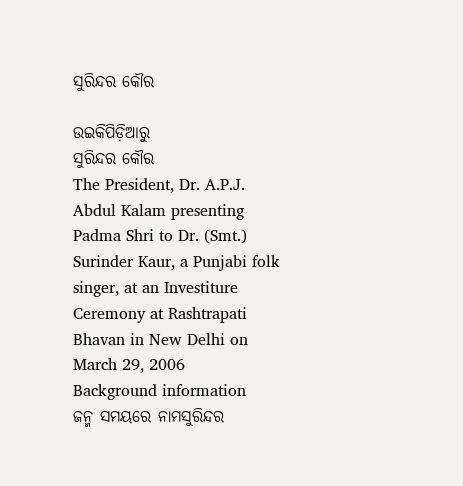ସୁରିନ୍ଦର କୌର

ଉଇକିପିଡ଼ିଆ‌ରୁ
ସୁରିନ୍ଦର କୌର
The President, Dr. A.P.J. Abdul Kalam presenting Padma Shri to Dr. (Smt.) Surinder Kaur, a Punjabi folk singer, at an Investiture Ceremony at Rashtrapati Bhavan in New Delhi on March 29, 2006
Background information
ଜନ୍ମ ସମୟରେ ନାମସୁରିନ୍ଦର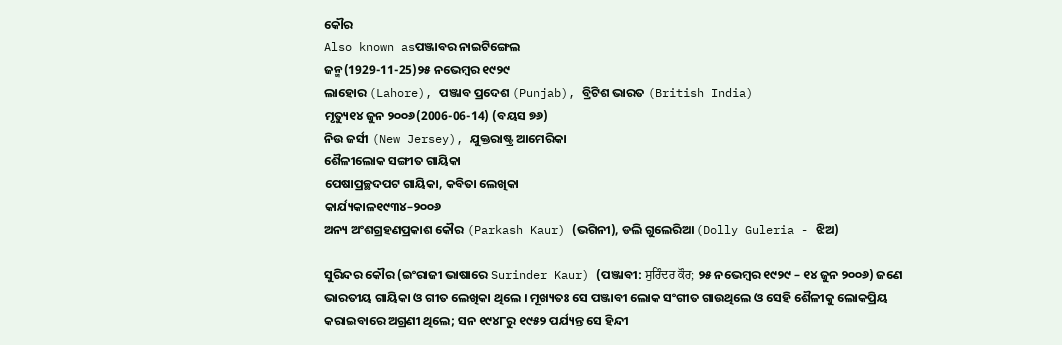କୌର
Also known asପଞ୍ଜାବର ନାଇଟିଙ୍ଗେଲ
ଜନ୍ମ(1929-11-25)୨୫ ନଭେମ୍ବର ୧୯୨୯
ଲାହୋର (Lahore), ପଞ୍ଜାବ ପ୍ରଦେଶ (Punjab), ବ୍ରିଟିଶ ଭାରତ (British India)
ମୃତ୍ୟୁ୧୪ ଜୁନ ୨୦୦୬(2006-06-14) (ବୟସ ୭୬)
ନିଉ ଜର୍ସୀ (New Jersey), ଯୁକ୍ତରାଷ୍ଟ୍ର ଆମେରିକା
ଶୈଳୀଲୋକ ସଙ୍ଗୀତ ଗାୟିକା
ପେଷାପ୍ରଚ୍ଛଦପଟ ଗାୟିକା, କବିତା ଲେଖିକା
କାର୍ଯ୍ୟକାଳ୧୯୩୪–୨୦୦୬
ଅନ୍ୟ ଅଂଶଗ୍ରହଣପ୍ରକାଶ କୌର (Parkash Kaur) (ଭଗିନୀ), ଡଲି ଗୁଲେରିଆ (Dolly Guleria - ଝିଅ)

ସୁରିନ୍ଦର କୌର (ଇଂରାଜୀ ଭାଷାରେ Surinder Kaur) (ପଞ୍ଜାବୀ: ਸੁਰਿੰਦਰ ਕੌਰ; ୨୫ ନଭେମ୍ବର ୧୯୨୯ – ୧୪ ଜୁନ ୨୦୦୬) ଜଣେ ଭାରତୀୟ ଗାୟିକା ଓ ଗୀତ ଲେଖିକା ଥିଲେ । ମୂଖ୍ୟତଃ ସେ ପଞ୍ଜାବୀ ଲୋକ ସଂଗୀତ ଗାଉଥିଲେ ଓ ସେହି ଶୈଳୀକୁ ଲୋକପ୍ରିୟ କରାଇବାରେ ଅଗ୍ରଣୀ ଥିଲେ; ସନ ୧୯୪୮ରୁ ୧୯୫୨ ପର୍ଯ୍ୟନ୍ତ ସେ ହିନ୍ଦୀ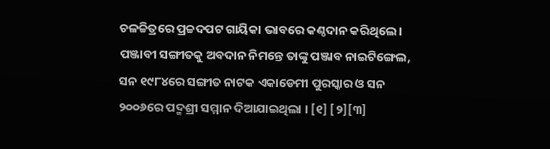ଚଳଚ୍ଚିତ୍ରରେ ପ୍ରଚ୍ଚଦପଟ ଗାୟିକା ଭାବରେ କଣ୍ଠଦାନ କରିଥିଲେ । ପଞ୍ଜାବୀ ସଙ୍ଗୀତକୁ ଅବଦାନ ନିମନ୍ତେ ତାଙ୍କୁ ପଞ୍ଜାବ ନାଇଟିଙ୍ଗେଲ, ସନ ୧୯୮୪ରେ ସଙ୍ଗୀତ ନାଟକ ଏକାଡେମୀ ପୁରସ୍କାର ଓ ସନ ୨୦୦୬ରେ ପଦ୍ମଶ୍ରୀ ସମ୍ମାନ ଦିଆଯାଇଥିଲା । [୧] [୨][୩]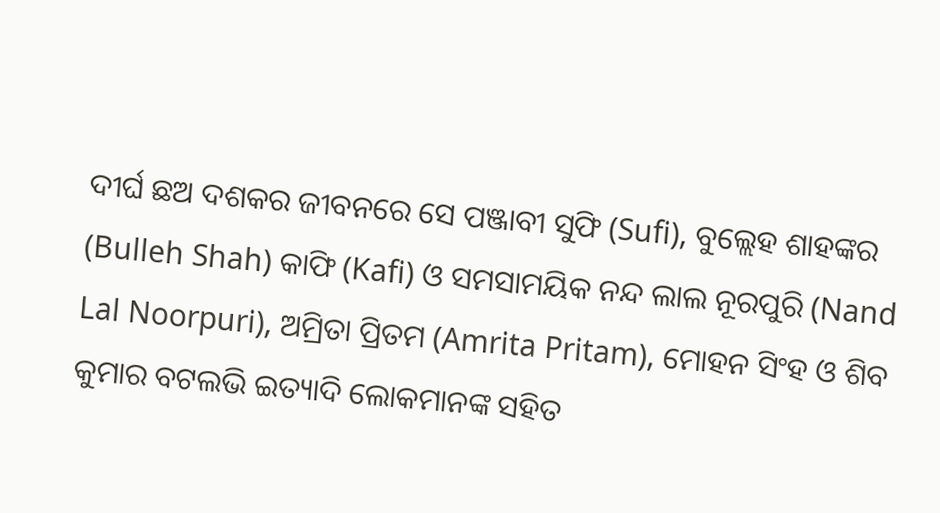ଦୀର୍ଘ ଛଅ ଦଶକର ଜୀବନରେ ସେ ପଞ୍ଜାବୀ ସୁଫି (Sufi), ବୁଲ୍ଲେହ ଶାହଙ୍କର (Bulleh Shah) କାଫି (Kafi) ଓ ସମସାମୟିକ ନନ୍ଦ ଲାଲ ନୂରପୁରି (Nand Lal Noorpuri), ଅମ୍ରିତା ପ୍ରିତମ (Amrita Pritam), ମୋହନ ସିଂହ ଓ ଶିବ କୁମାର ବଟଲଭି ଇତ୍ୟାଦି ଲୋକମାନଙ୍କ ସ‌ହିତ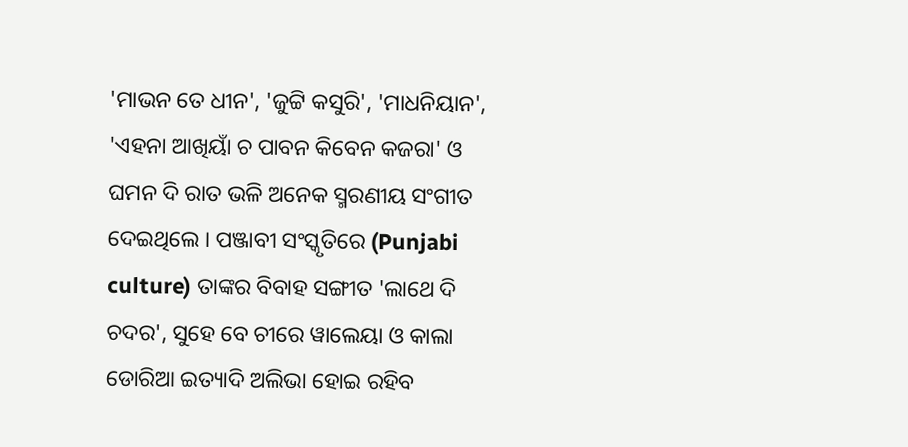'ମାଭନ ତେ ଧୀନ', 'ଜୁଟ୍ଟି କସୁରି', 'ମାଧନିୟାନ', 'ଏହନା ଆଖିୟାଁ ଚ ପାବନ କିବେନ କଜରା' ଓ ଘମନ ଦି ରାତ ଭଳି ଅନେକ ସ୍ମରଣୀୟ ସଂଗୀତ ଦେଇଥିଲେ । ପଞ୍ଜାବୀ ସଂସ୍କୃତିରେ (Punjabi culture) ତାଙ୍କର ବିବାହ ସଙ୍ଗୀତ 'ଲାଥେ ଦି ଚଦର', ସୁହେ ବେ ଚୀରେ ୱାଲେୟା ଓ କାଲା ଡୋରିଆ ଇତ୍ୟାଦି ଅଲିଭା ହୋଇ ରହିବ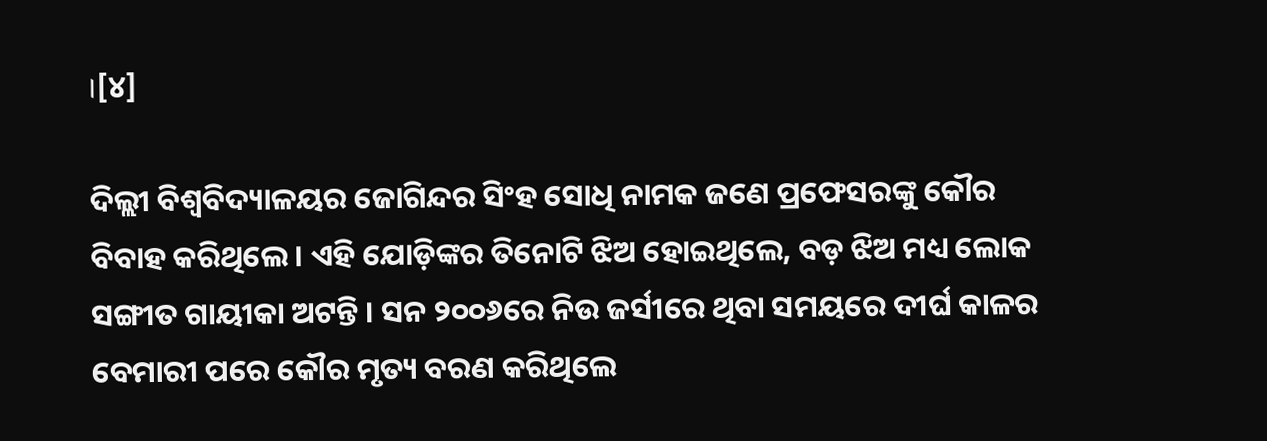।[୪]

ଦିଲ୍ଲୀ ବିଶ୍ୱବିଦ୍ୟାଳୟର ଜୋଗିନ୍ଦର ସିଂହ ସୋଧି ନାମକ ଜଣେ ପ୍ରଫେସରଙ୍କୁ କୌର ବିବାହ କରିଥିଲେ । ଏହି ଯୋଡ଼ିଙ୍କର ତିନୋଟି ଝିଅ ହୋଇଥିଲେ, ବଡ଼ ଝିଅ ମଧ୍ୟ ଲୋକ ସଙ୍ଗୀତ ଗାୟୀକା ଅଟନ୍ତି । ସନ ୨୦୦୬ରେ ନିଉ ଜର୍ସୀରେ ଥିବା ସମୟରେ ଦୀର୍ଘ କାଳର ବେମାରୀ ପରେ କୌର ମୃତ୍ୟ ବରଣ କରିଥିଲେ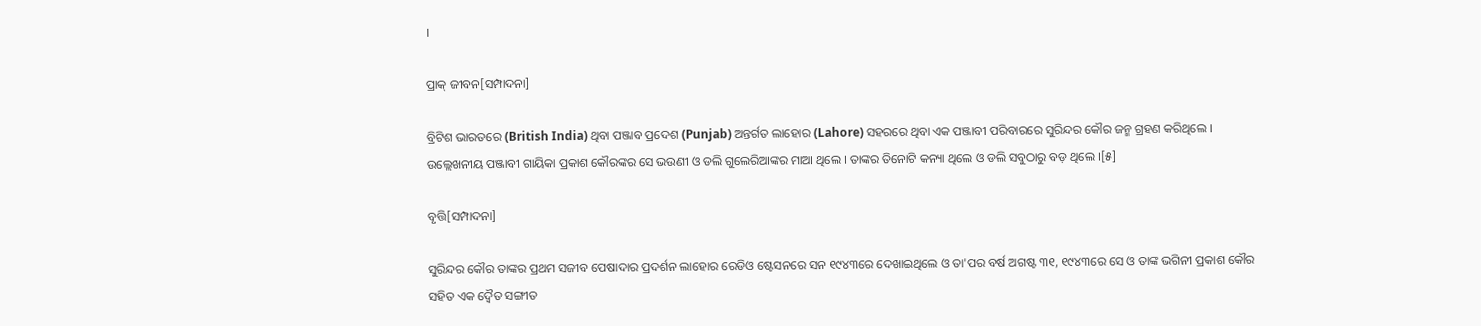।

ପ୍ରାକ୍ ଜୀବନ[ସମ୍ପାଦନା]

ବ୍ରିଟିଶ ଭାରତରେ (British India) ଥିବା ପଞ୍ଜାବ ପ୍ରଦେଶ (Punjab) ଅନ୍ତର୍ଗତ ଲାହୋର (Lahore) ସ‌ହରରେ ଥିବା ଏକ ପଞ୍ଜାବୀ ପରିବାରରେ ସୁରିନ୍ଦର କୌର ଜନ୍ମ ଗ୍ରହଣ କରିଥିଲେ । ଉଲ୍ଲେଖନୀୟ ପଞ୍ଜାବୀ ଗାୟିକା ପ୍ରକାଶ କୌରଙ୍କର ସେ ଭଉଣୀ ଓ ଡଲି ଗୁଲେରିଆଙ୍କର ମାଆ ଥିଲେ । ତାଙ୍କର ତିନୋଟି କନ୍ୟା ଥିଲେ ଓ ଡଲି ସବୁଠାରୁ ବଡ଼ ଥିଲେ ।[୫]

ବୃତ୍ତି[ସମ୍ପାଦନା]

ସୁରିନ୍ଦର କୌର‌ ତାଙ୍କର ପ୍ରଥମ ସଜୀବ ପେଷାଦାର ପ୍ରଦର୍ଶନ ଲାହୋର ରେଡିଓ ଷ୍ଟେସନରେ ସନ ୧୯୪୩ରେ ଦେଖାଇଥିଲେ ଓ ତା'ପର ବର୍ଷ ଅଗଷ୍ଟ ୩୧, ୧୯୪୩ରେ ସେ ଓ ତାଙ୍କ ଭଗିନୀ ପ୍ରକାଶ କୌର ସ‌ହିତ ଏକ ଦ୍ୱୈତ ସଙ୍ଗୀତ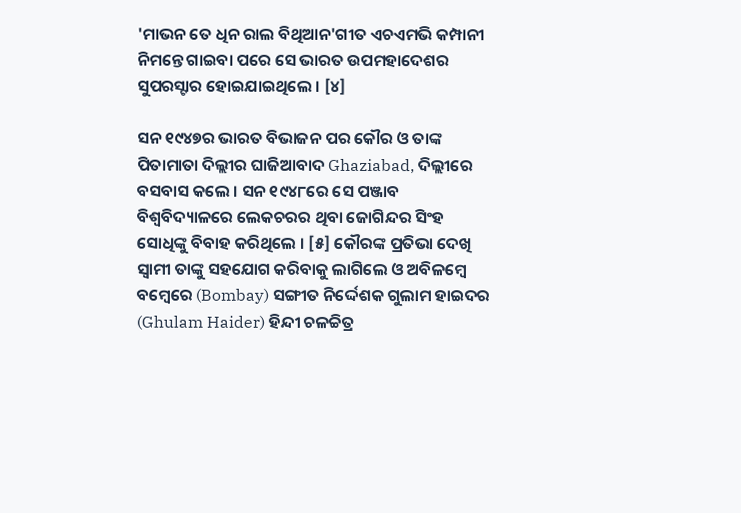'ମାଭନ ତେ ଧିନ ରାଲ ବିଥିଆନ'ଗୀତ ଏଚଏମ‌ଭି କମ୍ପାନୀ ନିମନ୍ତେ ଗାଇବା ପରେ ସେ ଭାରତ ଉପମହାଦେଶର ସୁପରସ୍ଟାର ହୋଇଯାଇଥିଲେ । [୪]

ସନ ୧୯୪୭ର ଭାରତ ବିଭାଜନ ପର କୌର ଓ ତାଙ୍କ ପିତାମାତା ଦିଲ୍ଲୀର ଘାଜିଆବାଦ Ghaziabad, ଦିଲ୍ଲୀରେ ବସବାସ କଲେ । ସନ ୧୯୪୮ରେ ସେ ପଞ୍ଜାବ ବିଶ୍ୱବିଦ୍ୟାଳରେ ଲେକଚରର ଥିବା ଜୋଗିନ୍ଦର ସିଂହ ସୋଧିଙ୍କୁ ବିବାହ କରିଥିଲେ । [୫] କୌରଙ୍କ ପ୍ରତିଭା ଦେଖି ସ୍ୱାମୀ ତାଙ୍କୁ ସ‌ହ‌ଯୋଗ କରିବାକୁ ଲାଗିଲେ ଓ ଅବିଳମ୍ବେ ବମ୍ବେରେ (Bombay) ସଙ୍ଗୀତ ନିର୍ଦ୍ଦେଶକ ଗୁଲାମ ହାଇଦର (Ghulam Haider) ହିନ୍ଦୀ ଚଳଚ୍ଚିତ୍ର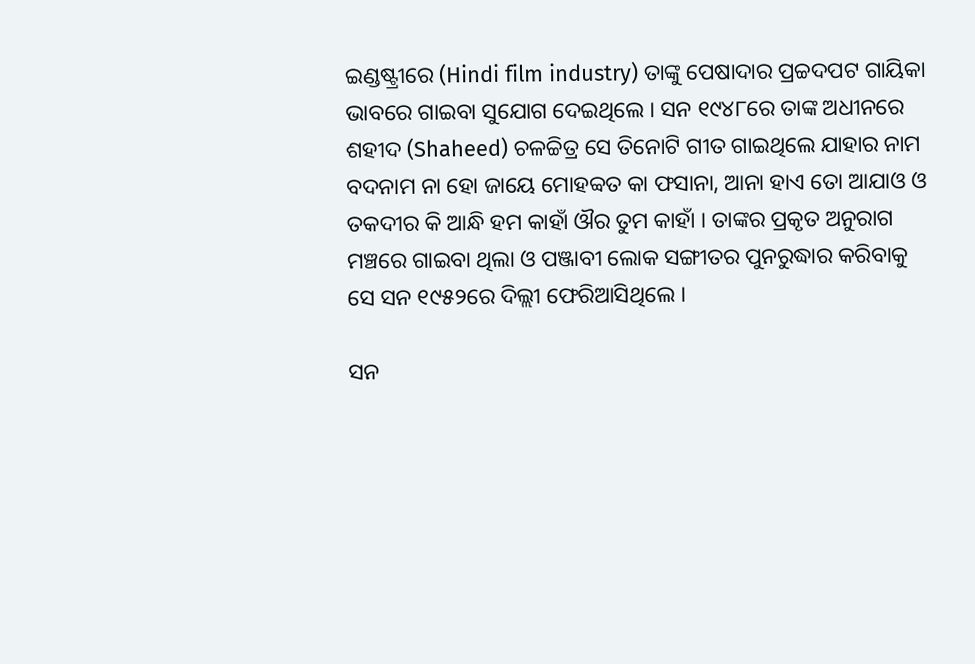ଇଣ୍ଡଷ୍ଟ୍ରୀରେ (Hindi film industry) ତାଙ୍କୁ ପେଷାଦାର ପ୍ରଚ୍ଚଦପଟ ଗାୟିକା ଭାବରେ ଗାଇବା ସୁଯୋଗ ଦେଇଥିଲେ । ସନ ୧୯୪୮ରେ ତାଙ୍କ ଅଧୀନରେ ଶହୀଦ (Shaheed) ଚଳଚ୍ଚିତ୍ର ସେ ତିନୋଟି ଗୀତ ଗାଇଥିଲେ ଯାହାର ନାମ ବଦନାମ ନା ହୋ ଜାୟେ ମୋହବ୍ବତ କା ଫସାନା, ଆନା ହାଏ ତୋ ଆଯାଓ ଓ ତକଦୀର କି ଆନ୍ଧି ହମ କାହାଁ ଔର ତୁମ କାହାଁ । ତାଙ୍କର ପ୍ରକୃତ ଅନୁରାଗ ମଞ୍ଚରେ ଗାଇବା ଥିଲା ଓ ପଞ୍ଜାବୀ ଲୋକ ସଙ୍ଗୀତର ପୁନରୁଦ୍ଧାର କରିବାକୁ ସେ ସନ ୧୯୫୨ରେ ଦିଲ୍ଲୀ ଫେରିଆସିଥିଲେ ।

ସନ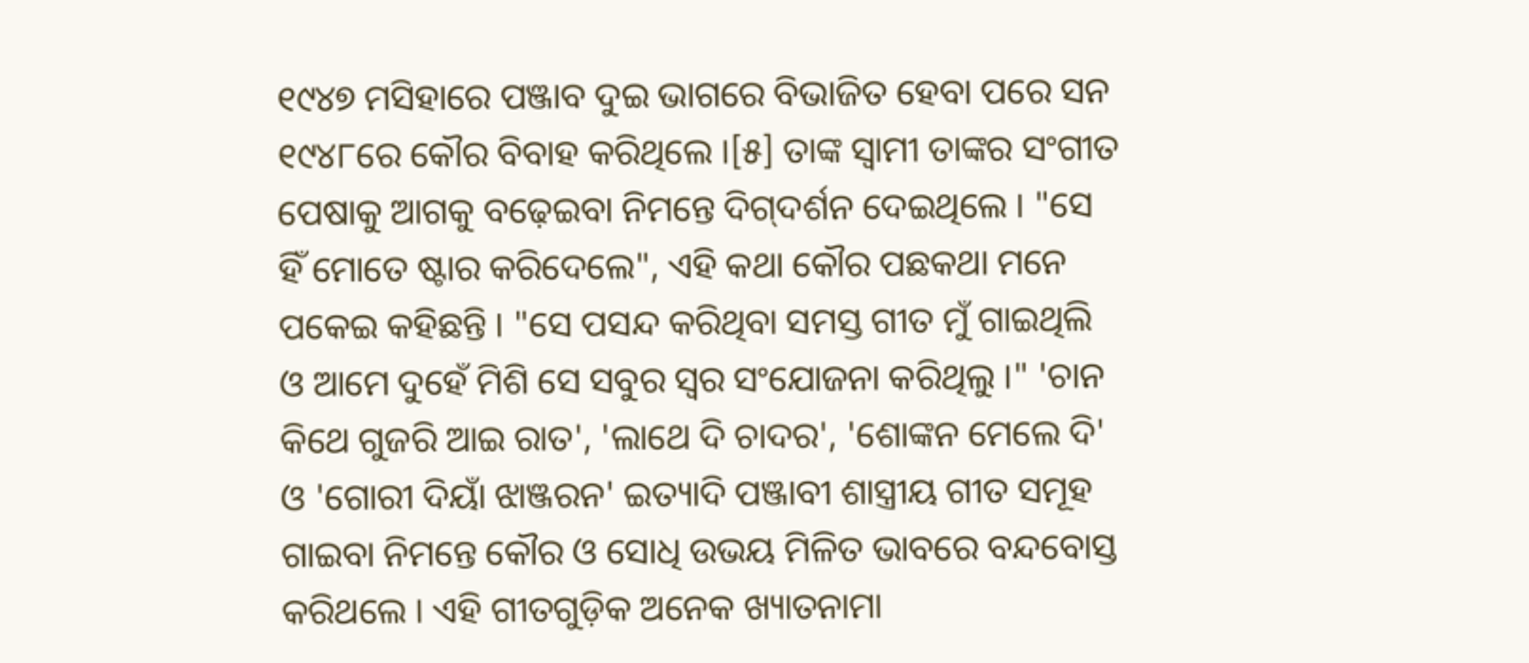୧୯୪୭ ମସିହାରେ ପଞ୍ଜାବ ଦୁଇ ଭାଗରେ ବିଭାଜିତ ହେବା ପରେ ସନ ୧୯୪୮ରେ କୌର ବିବାହ କରିଥିଲେ ।[୫] ତାଙ୍କ ସ୍ୱାମୀ ତାଙ୍କର ସଂଗୀତ ପେଷାକୁ ଆଗକୁ ବଢ଼େଇବା ନିମନ୍ତେ ଦିଗ୍‌ଦର୍ଶନ ଦେଇଥିଲେ । "ସେ ହିଁ ମୋତେ ଷ୍ଟାର କରିଦେଲେ", ଏହି କଥା କୌର ପଛକଥା ମନେ ପକେଇ କ‌ହିଛନ୍ତି । "ସେ ପସନ୍ଦ କରିଥିବା ସମସ୍ତ ଗୀତ ମୁଁ ଗାଇଥିଲି ଓ ଆମେ ଦୁହେଁ ମିଶି ସେ ସବୁର ସ୍ୱର ସଂଯୋଜନା କରିଥିଲୁ ।" 'ଚାନ କିଥେ ଗୁଜରି ଆଇ ରାତ', 'ଲାଥେ ଦି ଚାଦର', 'ଶୋଙ୍କନ ମେଲେ ଦି' ଓ 'ଗୋରୀ ଦିୟାଁ ଝାଞ୍ଜରନ' ଇତ୍ୟାଦି ପଞ୍ଜାବୀ ଶାସ୍ତ୍ରୀୟ ଗୀତ ସମୂହ ଗାଇବା ନିମନ୍ତେ କୌର ଓ ସୋଧି ଉଭୟ ମିଳିତ ଭାବରେ ବନ୍ଦବୋସ୍ତ କରିଥଲେ । ଏହି ଗୀତଗୁଡ଼ିକ ଅନେକ ଖ୍ୟାତନାମା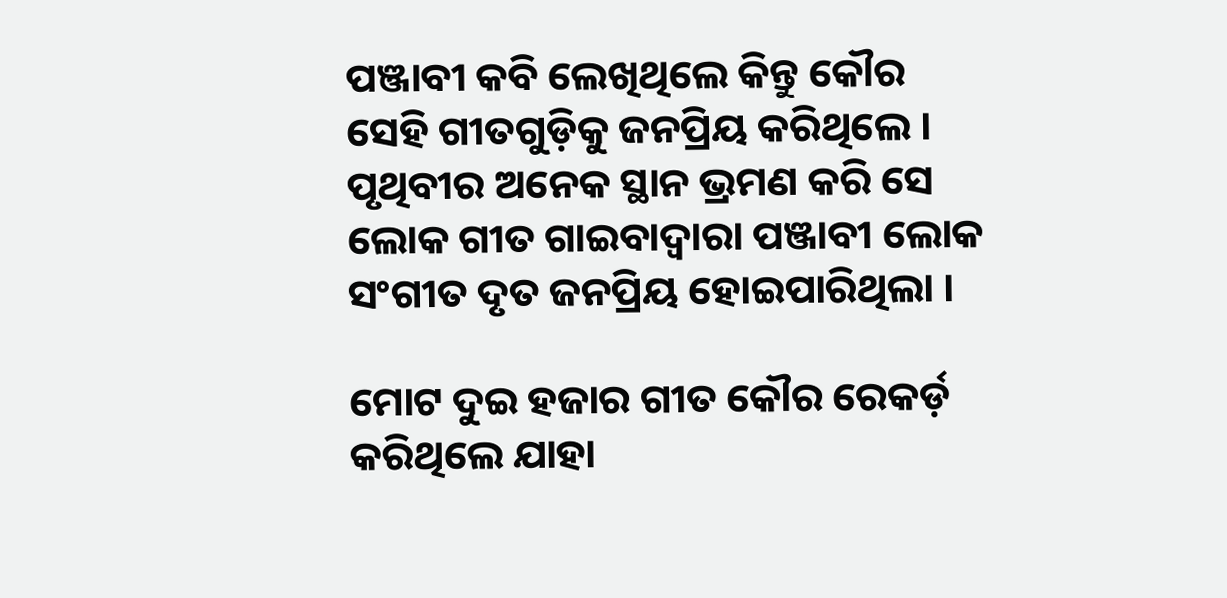ପଞ୍ଜାବୀ କବି ଲେଖିଥିଲେ କିନ୍ତୁ କୌର ସେହି ଗୀତଗୁଡ଼ିକୁ ଜନପ୍ରିୟ କରିଥିଲେ । ପୃଥିବୀର ଅନେକ ସ୍ଥାନ ଭ୍ରମଣ କରି ସେ ଲୋକ ଗୀତ ଗାଇବାଦ୍ୱାରା ପଞ୍ଜାବୀ ଲୋକ ସଂଗୀତ ଦୃତ ଜନପ୍ରିୟ ହୋଇପାରିଥିଲା ।

ମୋଟ ଦୁଇ ହଜାର ଗୀତ କୌର ରେକର୍ଡ଼ କରିଥିଲେ ଯାହା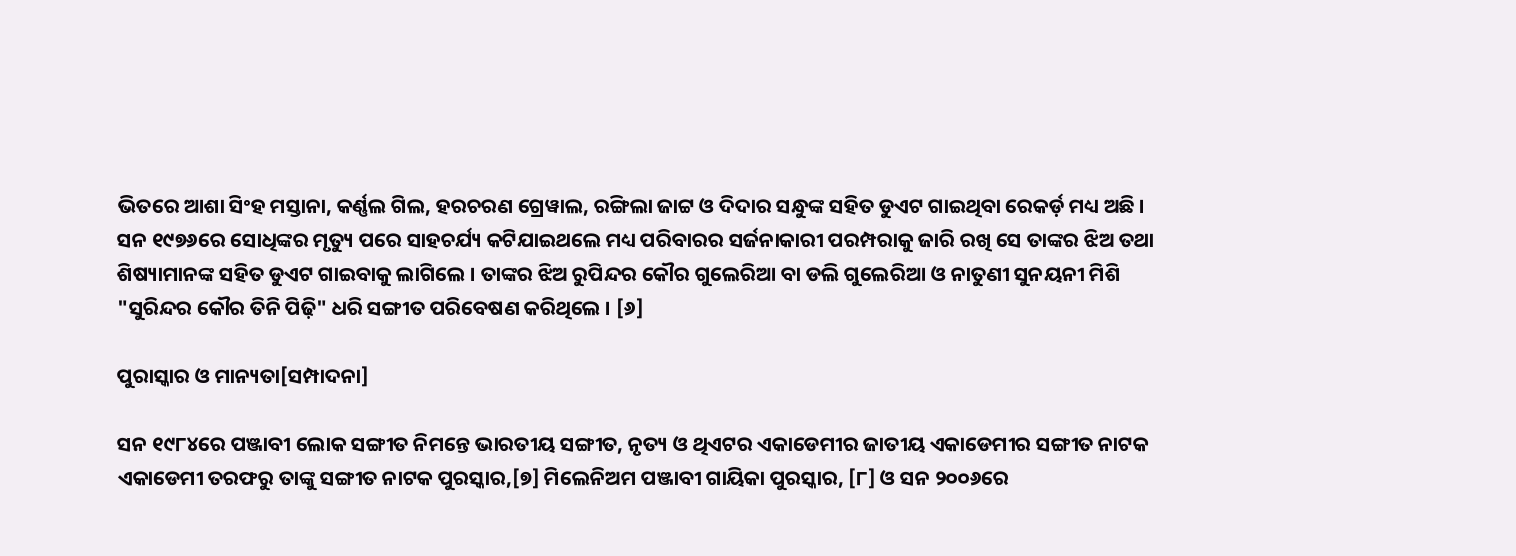ଭିତରେ ଆଶା ସିଂହ ମସ୍ତାନା, କର୍ଣ୍ଣଲ ଗିଲ, ହରଚରଣ ଗ୍ରେୱାଲ, ରଙ୍ଗିଲା ଜାଟ୍ଟ ଓ ଦିଦାର ସନ୍ଧୁଙ୍କ ‌ସ‌ହିତ ଡୁଏଟ ଗାଇଥିବା ରେକର୍ଡ଼ ମଧ୍ୟ ଅଛି । ସନ ୧୯୭୬ରେ ସୋଧିଙ୍କର ମୃତ୍ୟୁ ପରେ ସାହଚର୍ଯ୍ୟ କଟିଯାଇଥଲେ ମଧ୍ୟ ପରିବାରର ସର୍ଜନାକାରୀ ପରମ୍ପରାକୁ ଜାରି ରଖି ସେ ତାଙ୍କର ଝିଅ ତ‌ଥା ଶିଷ୍ୟାମାନଙ୍କ ସ‌ହିତ ଡୁଏଟ ଗାଇବାକୁ ଲାଗିଲେ । ତାଙ୍କର ଝିଅ ରୁପିନ୍ଦର କୌର ଗୁଲେରିଆ ବା ଡଲି ଗୁଲେରିଆ ଓ ନାତୁଣୀ ସୁନୟନୀ ମିଶି "ସୁରିନ୍ଦର କୌର ତିନି ପିଢ଼ି" ଧରି ସଙ୍ଗୀତ ପରିବେଷଣ କରିଥିଲେ । [୬]

ପୁରାସ୍କାର ଓ ମାନ୍ୟତା[ସମ୍ପାଦନା]

ସନ ୧୯୮୪ରେ ପଞ୍ଜାବୀ ଲୋକ ସଙ୍ଗୀତ ନିମନ୍ତେ ଭାରତୀୟ ସଙ୍ଗୀତ, ନୃତ୍ୟ ଓ ଥିଏଟର ଏକାଡେମୀର ଜାତୀୟ ଏକାଡେମୀର ସଙ୍ଗୀତ ନାଟକ ଏକାଡେମୀ ତରଫରୁ ତାଙ୍କୁ ସଙ୍ଗୀତ ନାଟକ ପୁରସ୍କାର,[୭] ମିଲେନିଅମ ପଞ୍ଜାବୀ ଗାୟିକା ପୁରସ୍କାର, [୮] ଓ ସନ ୨୦୦୬ରେ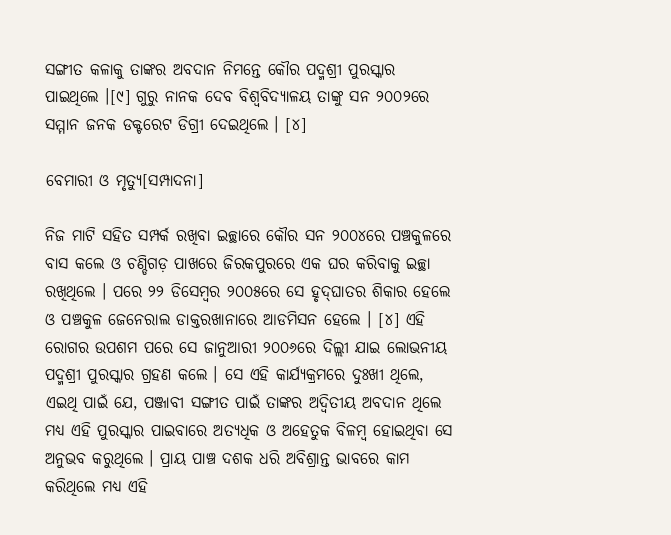ସଙ୍ଗୀତ କଳାକୁ ତାଙ୍କର ଅବଦାନ ନିମନ୍ତେ କୌର ପଦ୍ମଶ୍ରୀ ପୁରସ୍କାର ପାଇଥିଲେ ।[୯] ଗୁରୁ ନାନ‌କ ଦେବ ବିଶ୍ୱବିଦ୍ୟାଳୟ ତାଙ୍କୁ ସନ ୨୦୦୨ରେ ସମ୍ମାନ ଜନ‌କ ଡକ୍ଟରେଟ ଡିଗ୍ରୀ ଦେଇଥିଲେ । [୪]

ବେମାରୀ ଓ ମୃତ୍ୟୁ[ସମ୍ପାଦନା]

ନିଜ ମାଟି ସ‌ହିତ ସମ୍ପର୍କ ରଖିବା ଇଚ୍ଛାରେ କୌର ସନ ୨୦୦୪ରେ ପଞ୍ଚକୁଳରେ ବାସ କଲେ ଓ ଚଣ୍ଡିଗଡ଼ ପାଖରେ ଜିରକପୁରରେ ଏକ ଘର କରିବାକୁ ଇଚ୍ଛା ରଖିଥିଲେ । ପରେ ୨୨ ଡିସେମ୍ବର ୨୦୦୫ରେ ସେ ହୃଦ୍‌ଘାତର ଶିକାର ହେଲେ ଓ ପଞ୍ଚକୁଳ ଜେନେରାଲ ଡାକ୍ତରଖାନାରେ ଆଡମିସନ ହେଲେ । [୪] ଏହି ରୋଗର ଉପଶମ ପରେ ସେ ଜାନୁଆରୀ ୨୦୦୬ରେ ଦିଲ୍ଲୀ ଯାଇ ଲୋଭନୀୟ ପଦ୍ମଶ୍ରୀ ପୁରସ୍କାର ଗ୍ରହଣ କଲେ । ସେ ଏହି କାର୍ଯ୍ୟକ୍ରମରେ ଦୁଃଖୀ ଥିଲେ, ଏଇଥି ପାଇଁ ଯେ, ପଞ୍ଜାବୀ ସଙ୍ଗୀତ ପାଇଁ ତାଙ୍କର ଅଦ୍ୱିତୀୟ ଅବଦାନ ଥିଲେ ମଧ୍ୟ ଏହି ପୁରସ୍କାର ପାଇବାରେ ଅତ୍ୟଧିକ ଓ ଅହେତୁକ ବିଳମ୍ବ ହୋଇଥିବା ସେ ଅନୁଭବ କରୁଥିଲେ । ପ୍ରାୟ ପାଞ୍ଚ ଦଶକ ଧରି ଅବିଶ୍ରାନ୍ତ ଭାବରେ କାମ କରିଥିଲେ ମଧ୍ୟ ଏହି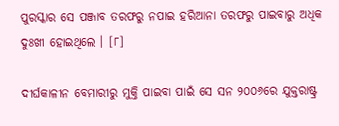ପୁରସ୍କାର ସେ ପଞ୍ଜାବ ତରଫରୁ ନପାଇ ହରିଆନା ତରଫରୁ ପାଇବାରୁ ଅଧିକ ଦୁଃଖୀ ହୋଇଥିଲେ । [୮]

ଦୀର୍ଘକାଳୀନ ବେମାରୀରୁ ମୁକ୍ତି ପାଇବା ପାଇଁ ସେ ସନ ୨୦୦୬ରେ ଯୁକ୍ତରାଷ୍ଟ୍ର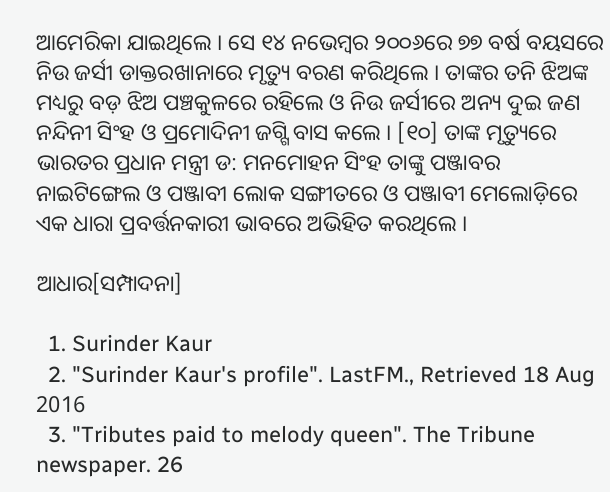ଆମେରିକା ଯାଇଥିଲେ । ସେ ୧୪ ନଭେମ୍ବର ୨୦୦୬ରେ ୭୭ ବର୍ଷ ବୟସରେ ନିଉ ଜର୍ସୀ ଡାକ୍ତରଖାନାରେ ମୃତ୍ୟୁ ବରଣ କରିଥିଲେ । ତାଙ୍କର ତନି ଝିଅଙ୍କ ମଧ୍ୟରୁ ବଡ଼ ଝିଅ ପଞ୍ଚକୁଳରେ ରହିଲେ ଓ ନିଉ ଜର୍ସୀରେ ଅନ୍ୟ ଦୁଇ ଜଣ ନନ୍ଦିନୀ ସିଂହ ଓ ପ୍ରମୋଦିନୀ ଜଗ୍ଗି ବାସ କଲେ । [୧୦] ତାଙ୍କ ମୃତ୍ୟୁରେ ଭାରତର ପ୍ରଧାନ ମନ୍ତ୍ରୀ ଡ: ମନମୋହନ ସିଂହ ତାଙ୍କୁ ପଞ୍ଜାବର ନାଇଟିଙ୍ଗେଲ ଓ ପଞ୍ଜାବୀ ଲୋକ ସଙ୍ଗୀତରେ ଓ ପଞ୍ଜାବୀ ମେଲୋଡ଼ିରେ ଏକ ଧାରା ପ୍ରବର୍ତ୍ତନ‌କାରୀ ଭାବରେ ଅଭିହିତ କରଥିଲେ ।

ଆଧାର[ସମ୍ପାଦନା]

  1. Surinder Kaur
  2. "Surinder Kaur's profile". LastFM., Retrieved 18 Aug 2016
  3. "Tributes paid to melody queen". The Tribune newspaper. 26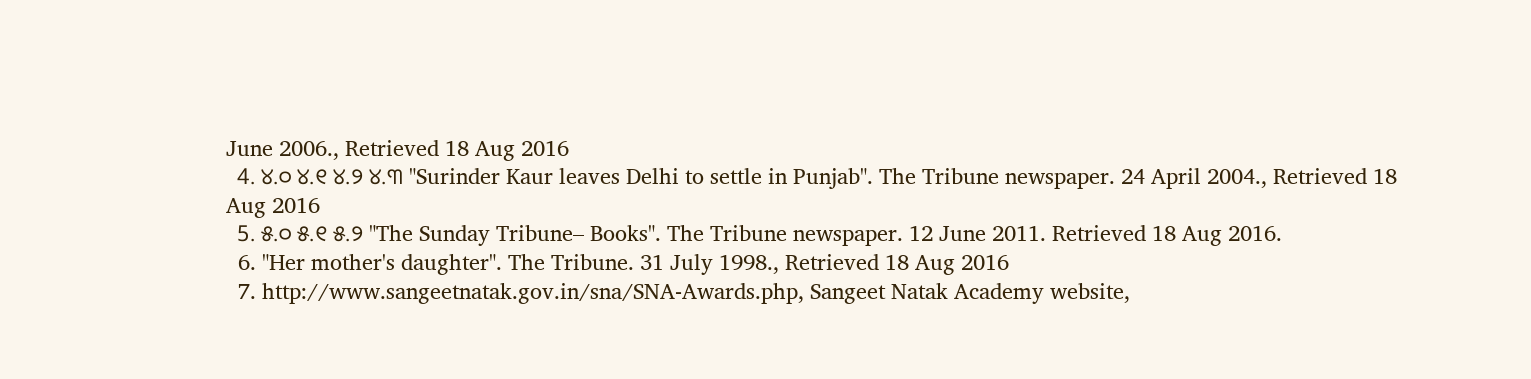June 2006., Retrieved 18 Aug 2016
  4. ୪.୦ ୪.୧ ୪.୨ ୪.୩ "Surinder Kaur leaves Delhi to settle in Punjab". The Tribune newspaper. 24 April 2004., Retrieved 18 Aug 2016
  5. ୫.୦ ୫.୧ ୫.୨ "The Sunday Tribune– Books". The Tribune newspaper. 12 June 2011. Retrieved 18 Aug 2016.
  6. "Her mother's daughter". The Tribune. 31 July 1998., Retrieved 18 Aug 2016
  7. http://www.sangeetnatak.gov.in/sna/SNA-Awards.php, Sangeet Natak Academy website,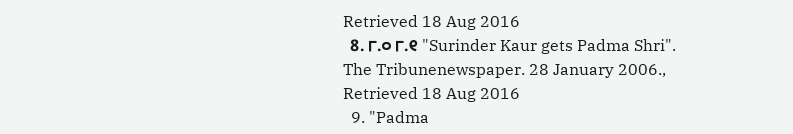Retrieved 18 Aug 2016
  8. ୮.୦ ୮.୧ "Surinder Kaur gets Padma Shri". The Tribunenewspaper. 28 January 2006., Retrieved 18 Aug 2016
  9. "Padma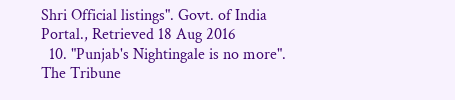Shri Official listings". Govt. of India Portal., Retrieved 18 Aug 2016
  10. "Punjab's Nightingale is no more". The Tribune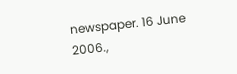newspaper. 16 June 2006.,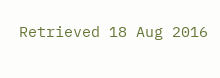Retrieved 18 Aug 2016